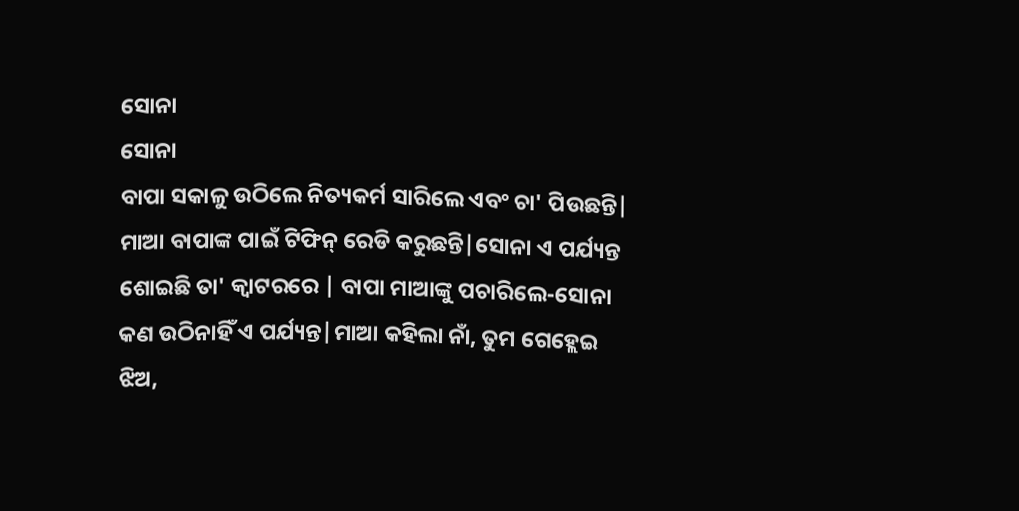ସୋନା
ସୋନା
ବାପା ସକାଳୁ ଉଠିଲେ ନିତ୍ୟକର୍ମ ସାରିଲେ ଏବଂ ଚା' ପିଉଛନ୍ତି| ମାଆ ବାପାଙ୍କ ପାଇଁ ଟିଫିନ୍ ରେଡି କରୁଛନ୍ତି|ସୋନା ଏ ପର୍ଯ୍ୟନ୍ତ ଶୋଇଛି ତା' କ୍ୱାଟରରେ | ବାପା ମାଆଙ୍କୁ ପଚାରିଲେ-ସୋନା କଣ ଉଠିନାହିଁ ଏ ପର୍ଯ୍ୟନ୍ତ|ମାଆ କହିଲା ନାଁ, ତୁମ ଗେହ୍ଲେଇ ଝିଅ,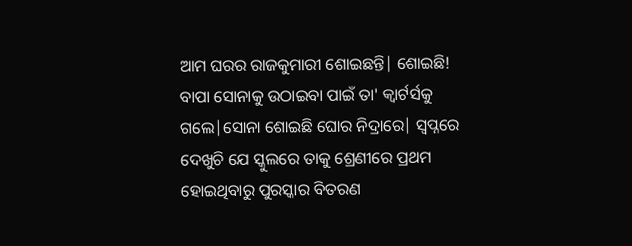ଆମ ଘରର ରାଜକୁମାରୀ ଶୋଇଛନ୍ତି| ଶୋଇଛି! ବାପା ସୋନାକୁ ଉଠାଇବା ପାଇଁ ତା' କ୍ୱାର୍ଟର୍ସକୁ ଗଲେ|ସୋନା ଶୋଇଛି ଘୋର ନିଦ୍ରାରେ| ସ୍ୱପ୍ନରେ ଦେଖୁଚି ଯେ ସ୍କୁଲରେ ତାକୁ ଶ୍ରେଣୀରେ ପ୍ରଥମ ହୋଇଥିବାରୁ ପୁରସ୍କାର ବିତରଣ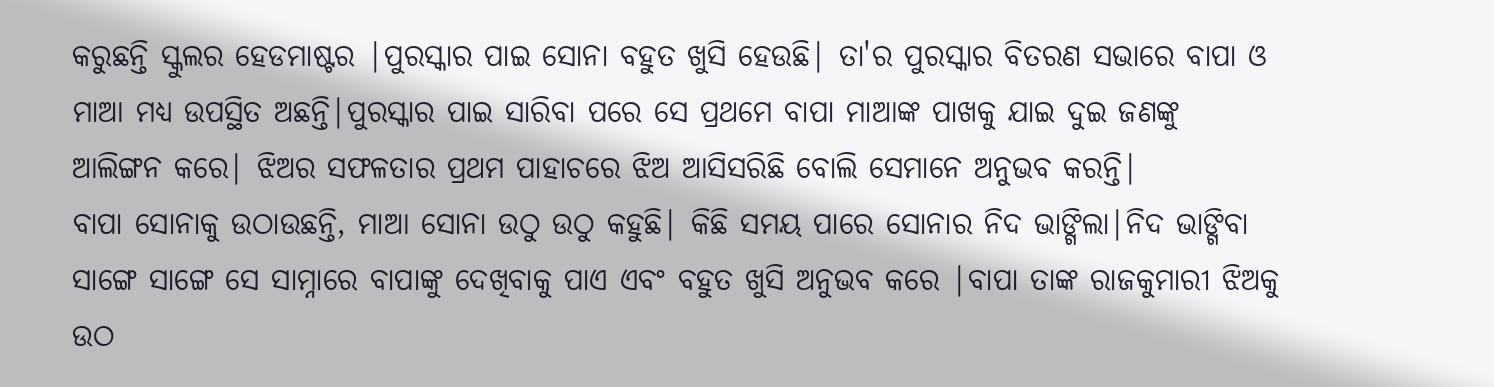କରୁଛନ୍ତି ସ୍କୁଲର ହେଡମାଷ୍ଟର |ପୁରସ୍କାର ପାଇ ସୋନା ବହୁତ ଖୁସି ହେଉଛି| ତା'ର ପୁରସ୍କାର ବିତରଣ ସଭାରେ ବାପା ଓ ମାଆ ମଧ୍ୟ ଉପସ୍ଥିତ ଅଛନ୍ତି|ପୁରସ୍କାର ପାଇ ସାରିବା ପରେ ସେ ପ୍ରଥମେ ବାପା ମାଆଙ୍କ ପାଖକୁ ଯାଇ ଦୁଇ ଜଣଙ୍କୁ ଆଲିଙ୍ଗନ କରେ| ଝିଅର ସଫଳତାର ପ୍ରଥମ ପାହାଚରେ ଝିଅ ଆସିସରିଛି ବୋଲି ସେମାନେ ଅନୁଭବ କରନ୍ତି|
ବାପା ସୋନାକୁ ଉଠାଉଛନ୍ତି, ମାଆ ସୋନା ଉଠୁ ଉଠୁ କହୁଛି| କିଛି ସମୟ ପାରେ ସୋନାର ନିଦ ଭାଙ୍ଗିଲା|ନିଦ ଭାଙ୍ଗିବା ସାଙ୍ଗେ ସାଙ୍ଗେ ସେ ସାମ୍ନାରେ ବାପାଙ୍କୁ ଦେଖିବାକୁ ପାଏ ଏବଂ ବହୁତ ଖୁସି ଅନୁଭବ କରେ |ବାପା ତାଙ୍କ ରାଜକୁମାରୀ ଝିଅକୁ ଉଠ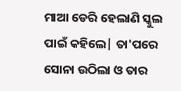ମାଆ ଡେରି ହେଲାଣି ସ୍କୁଲ ପାଇଁ କହିଲେ| ତା'ପରେ ସୋନା ଉଠିଲା ଓ ତାର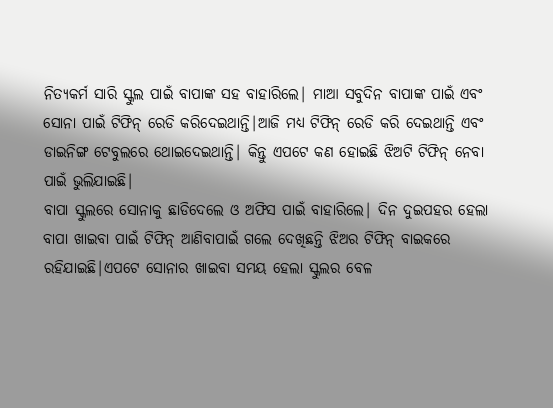ନିତ୍ୟକର୍ମ ସାରି ସ୍କୁଲ ପାଇଁ ବାପାଙ୍କ ସହ ବାହାରିଲେ| ମାଆ ସବୁଦିନ ବାପାଙ୍କ ପାଇଁ ଏବଂ ସୋନା ପାଇଁ ଟିଫିନ୍ ରେଡି କରିଦେଇଥାନ୍ତି|ଆଜି ମଧ୍ୟ ଟିଫିନ୍ ରେଡି କରି ଦେଇଥାନ୍ତି ଏବଂ ଡାଇନିଙ୍ଗ ଟେବୁଲରେ ଥୋଇଦେଇଥାନ୍ତି| କିନ୍ତୁ ଏପଟେ କଣ ହୋଇଛି ଝିଅଟି ଟିଫିନ୍ ନେବା ପାଇଁ ଭୁଲିଯାଇଛି|
ବାପା ସ୍କୁଲରେ ସୋନାକୁ ଛାଡିଦେଲେ ଓ ଅଫିସ ପାଇଁ ବାହାରିଲେ| ଦିନ ଦୁଇପହର ହେଲା ବାପା ଖାଇବା ପାଇଁ ଟିଫିନ୍ ଆଣିବାପାଇଁ ଗଲେ ଦେଖିଛନ୍ତି ଝିଅର ଟିଫିନ୍ ବାଇକରେ ରହିଯାଇଛି|ଏପଟେ ସୋନାର ଖାଇବା ସମୟ ହେଲା ସ୍କୁଲର ବେଳ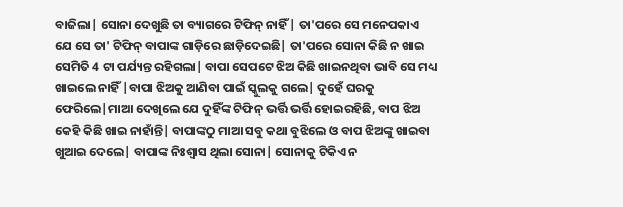ବାଜିଲା| ସୋନା ଦେଖୁଛି ତା ବ୍ୟାଗରେ ଟିଫିନ୍ ନାହିଁ| ତା'ପରେ ସେ ମନେପକାଏ ଯେ ସେ ତା' ଟିଫିନ୍ ବାପାଙ୍କ ଗାଡ଼ିରେ ଛାଡ଼ିଦେଇଛି| ତା'ପରେ ସୋନା କିଛି ନ ଖାଇ ସେମିତି 4 ଟା ପର୍ଯ୍ୟନ୍ତ ରହିଗଲା| ବାପା ସେପଟେ ଝିଅ କିଛି ଖାଇନଥିବା ଭାବି ସେ ମଧ୍ୟ ଖାଇଲେ ନାହିଁ |ବାପା ଝିଅକୁ ଆଣିବା ପାଇଁ ସ୍କୁଲକୁ ଗଲେ| ଦୁହେଁ ଘରକୁ ଫେରିଲେ|ମାଆ ଦେଖିଲେ ଯେ ଦୁହିଁଙ୍କ ଟିଫିନ୍ ଭର୍ତ୍ତି ଭର୍ତ୍ତି ହୋଇରହିଛି, ବାପ ଝିଅ କେହି କିଛି ଖାଇ ନାହାଁନ୍ତି| ବାପାଙ୍କଠୁ ମାଆ ସବୁ କଥା ବୁଝିଲେ ଓ ବାପ ଝିଅଙ୍କୁ ଖାଇବା ଖୁଆଇ ଦେଲେ| ବାପାଙ୍କ ନିଃଶ୍ୱାସ ଥିଲା ସୋନା| ସୋନାକୁ ଟିକିଏ ନ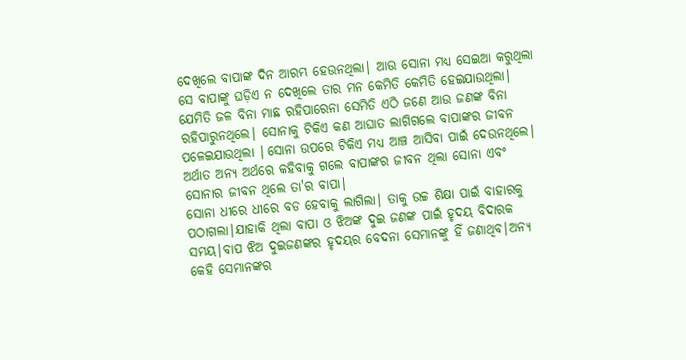ଦେଖିଲେ ବାପାଙ୍କ ଦିନ ଆରମ୍ଭ ହେଉନଥିଲା| ଆଉ ସୋନା ମଧ୍ୟ ସେଇଆ କରୁଥିଲା ସେ ବାପାଙ୍କୁ ଘଡ଼ିଏ ନ ଦେଖିଲେ ତାର ମନ କେମିତି କେମିତି ହେଇଯାଉଥିଲା| ଯେମିତି ଜଳ ବିନା ମାଛ ରହିପାରେନା ସେମିତି ଏଠି ଜଣେ ଆଉ ଜଣଙ୍କ ବିନା ରହିପାରୁନଥିଲେ| ସୋନାକୁ ଟିକିଏ କଣ ଆଘାତ ଲାଗିଗଲେ ବାପାଙ୍କର ଜୀବନ ପଳେଇଯାଉଥିଲା |ସୋନା ଉପରେ ଟିକିଏ ମଧ୍ୟ ଆଞ୍ଚ ଆସିବା ପାଇଁ ଦେଉନଥିଲେ| ଅର୍ଥାତ ଅନ୍ୟ ଅର୍ଥରେ କହିବାକୁ ଗଲେ ବାପାଙ୍କର ଜୀବନ ଥିଲା ସୋନା ଏବଂ ସୋନାର ଜୀବନ ଥିଲେ ତା'ର ବାପା|
ସୋନା ଧୀରେ ଧୀରେ ବଡ ହେବାକୁ ଲାଗିଲା| ତାକୁ ଉଚ୍ଚ ଶିକ୍ଷା ପାଇଁ ବାହାରକୁ ପଠାଗଲା|ଯାହାକି ଥିଲା ବାପା ଓ ଝିଅଙ୍କ ଦୁଇ ଜଣଙ୍କ ପାଇଁ ହୃଦୟ ବିଦାରକ ସମୟ|ବାପ ଝିଅ ଦୁଇଜଣଙ୍କର ହୃଦୟର ବେଦନା ସେମାନଙ୍କୁ ହିଁ ଜଣାଥିବ|ଅନ୍ୟ କେହି ସେମାନଙ୍କର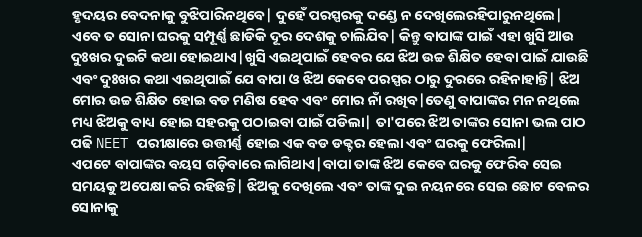ହୃଦୟର ବେଦନାକୁ ବୁଝିପାରିନଥିବେ| ଦୁହେଁ ପରସ୍ପରକୁ ଦଣ୍ଡେ ନ ଦେଖିଲେରହିପାରୁନଥିଲେ| ଏବେ ତ ସୋନା ଘରକୁ ସମ୍ପୂର୍ଣ୍ଣ ଛାଡିକି ଦୂର ଦେଶକୁ ଚାଲିଯିବ| କିନ୍ତୁ ବାପାଙ୍କ ପାଇଁ ଏହା ଖୁସି ଆଉ ଦୁଃଖର ଦୁଇଟି କଥା ହୋଇଥାଏ|ଖୁସି ଏଇଥିପାଇଁ ହେବର ଯେ ଝିଅ ଉଚ୍ଚ ଶିକ୍ଷିତ ହେବା ପାଇଁ ଯାଉଛି ଏବଂ ଦୁଃଖର କଥା ଏଇଥିପାଇଁ ଯେ ବାପା ଓ ଝିଅ କେବେ ପରସ୍ପର ଠାରୁ ଦୁରରେ ରହିନାହାନ୍ତି| ଝିଅ ମୋର ଉଚ୍ଚ ଶିକ୍ଷିତ ହୋଇ ବଡ ମଣିଷ ହେବ ଏବଂ ମୋର ନାଁ ରଖିବ|ତେଣୁ ବାପାଙ୍କର ମନ ନଥିଲେ ମଧ୍ୟ ଝିଅକୁ ବାଧ୍ୟ ହୋଇ ସହରକୁ ପଠାଇବା ପାଇଁ ପଡିଲା| ତା'ପରେ ଝିଅ ତାଙ୍କର ସୋନା ଭଲ ପାଠ ପଢି NEET ପରୀକ୍ଷାରେ ଉତ୍ତୀର୍ଣ୍ଣ ହୋଇ ଏକ ବଡ ଡକ୍ଟର ହେଲା ଏବଂ ଘରକୁ ଫେରିଲା|
ଏପଟେ ବାପାଙ୍କର ବୟସ ଗଡ଼ିବାରେ ଲାଗିଥାଏ|ବାପା ତାଙ୍କ ଝିଅ କେବେ ଘରକୁ ଫେରିବ ସେଇ ସମୟକୁ ଅପେକ୍ଷା କରି ରହିଛନ୍ତି| ଝିଅକୁ ଦେଖିଲେ ଏବଂ ତାଙ୍କ ଦୁଇ ନୟନରେ ସେଇ ଛୋଟ ବେଳର ସୋନାକୁ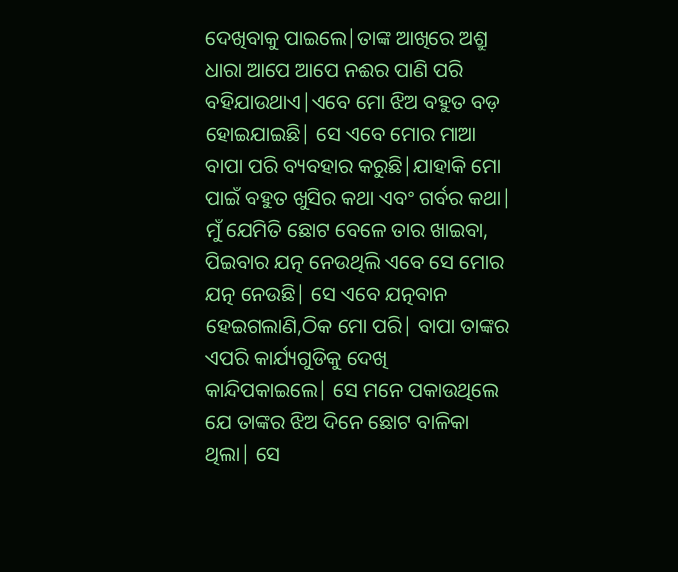ଦେଖିବାକୁ ପାଇଲେ|ତାଙ୍କ ଆଖିରେ ଅଶ୍ରୁ ଧାରା ଆପେ ଆପେ ନଈର ପାଣି ପରି ବହିଯାଉଥାଏ|ଏବେ ମୋ ଝିଅ ବହୁତ ବଡ଼ ହୋଇଯାଇଛି| ସେ ଏବେ ମୋର ମାଆ ବାପା ପରି ବ୍ୟବହାର କରୁଛି|ଯାହାକି ମୋ ପାଇଁ ବହୁତ ଖୁସିର କଥା ଏବଂ ଗର୍ବର କଥା| ମୁଁ ଯେମିତି ଛୋଟ ବେଳେ ତାର ଖାଇବା, ପିଇବାର ଯତ୍ନ ନେଉଥିଲି ଏବେ ସେ ମୋର ଯତ୍ନ ନେଉଛି| ସେ ଏବେ ଯତ୍ନବାନ ହେଇଗଲାଣି,ଠିକ ମୋ ପରି| ବାପା ତାଙ୍କର ଏପରି କାର୍ଯ୍ୟଗୁଡିକୁ ଦେଖି କାନ୍ଦିପକାଇଲେ| ସେ ମନେ ପକାଉଥିଲେ ଯେ ତାଙ୍କର ଝିଅ ଦିନେ ଛୋଟ ବାଳିକା ଥିଲା| ସେ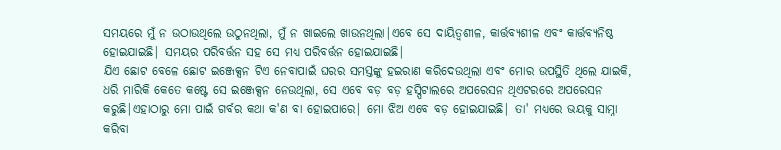ସମୟରେ ମୁଁ ନ ଉଠାଉଥିଲେ ଉଠୁନଥିଲା, ମୁଁ ନ ଖାଇଲେ ଖାଉନଥିଲା|ଏବେ ସେ ଦାୟିତ୍ୱଶୀଳ, କାର୍ତ୍ତବ୍ୟଶୀଳ ଏବଂ କାର୍ତ୍ତବ୍ୟନିଷ୍ଠ ହୋଇଯାଇଛି| ସମୟର ପରିବର୍ତ୍ତନ ସହ ସେ ମଧ୍ୟ ପରିବର୍ତ୍ତନ ହୋଇଯାଇଛି|
ଯିଏ ଛୋଟ ବେଳେ ଛୋଟ ଇଞ୍ଜେକ୍ସନ ଟିଏ ନେବାପାଇଁ ଘରର ସମସ୍ତଙ୍କୁ ହଇରାଣ କରିଦେଉଥିଲା ଏବଂ ମୋର ଉପସ୍ଥିତି ଥିଲେ ଯାଇକି, ଧରି ମାରିକି କେତେ କଷ୍ଟେ ସେ ଇଞ୍ଜେକ୍ସନ ନେଉଥିଲା, ସେ ଏବେ ବଡ଼ ବଡ଼ ହସ୍ପିଟାଲରେ ଅପରେସନ ଥିଏଟରରେ ଅପରେସନ କରୁଛି|ଏହାଠାରୁ ମୋ ପାଇଁ ଗର୍ବର କଥା କ'ଣ ବା ହୋଇପାରେ| ମୋ ଝିଅ ଏବେ ବଡ଼ ହୋଇଯାଇଛି| ତା' ମଧ୍ୟରେ ଭୟକୁ ସାମ୍ନା କରିବା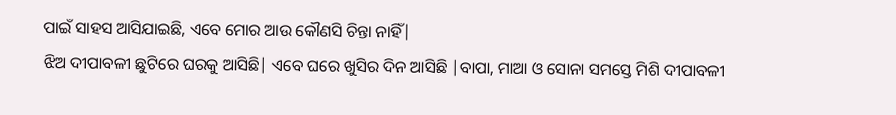ପାଇଁ ସାହସ ଆସିଯାଇଛି, ଏବେ ମୋର ଆଉ କୌଣସି ଚିନ୍ତା ନାହିଁ|
ଝିଅ ଦୀପାବଳୀ ଛୁଟିରେ ଘରକୁ ଆସିଛି| ଏବେ ଘରେ ଖୁସିର ଦିନ ଆସିଛି |ବାପା, ମାଆ ଓ ସୋନା ସମସ୍ତେ ମିଶି ଦୀପାବଳୀ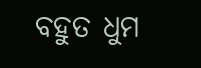ବହୁତ ଧୁମ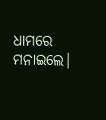ଧାମରେ ମନାଇଲେ|